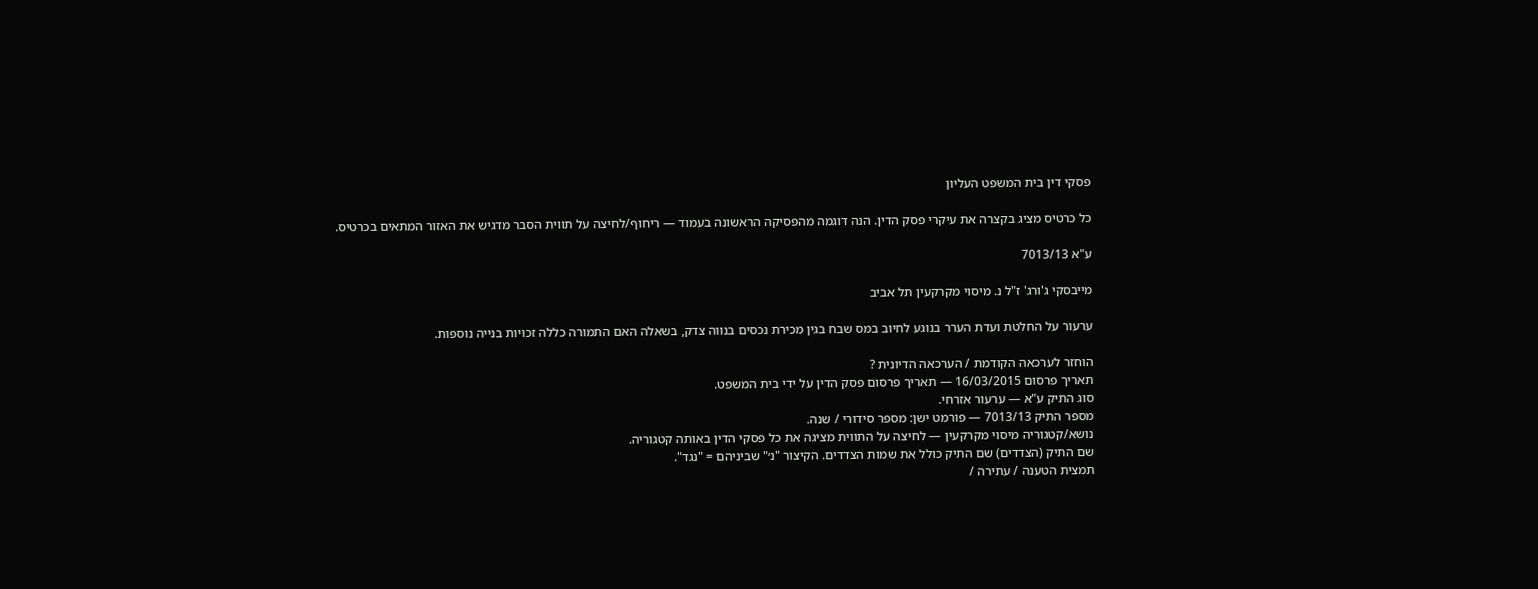פסקי דין בית המשפט העליון

כל כרטיס מציג בקצרה את עיקרי פסק הדין. הנה דוגמה מהפסיקה הראשונה בעמוד — ריחוף/לחיצה על תווית הסבר מדגיש את האזור המתאים בכרטיס.

ע"א 7013/13

מייבסקי ג'ורג' ז"ל נ. מיסוי מקרקעין תל אביב

ערעור על החלטת ועדת הערר בנוגע לחיוב במס שבח בגין מכירת נכסים בנווה צדק, בשאלה האם התמורה כללה זכויות בנייה נוספות.

הוחזר לערכאה הקודמת / הערכאה הדיונית ?
תאריך פרסום 16/03/2015 — תאריך פרסום פסק הדין על ידי בית המשפט.
סוג התיק ע"א — ערעור אזרחי.
מספר התיק 7013/13 — פורמט ישן: מספר סידורי / שנה.
נושא/קטגוריה מיסוי מקרקעין — לחיצה על התווית מציגה את כל פסקי הדין באותה קטגוריה.
שם התיק (הצדדים) שם התיק כולל את שמות הצדדים. הקיצור "נ׳" שביניהם = "נגד".
תמצית הטענה / עתירה /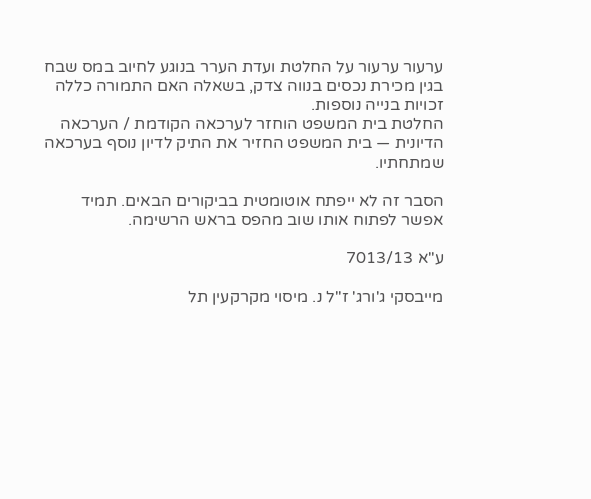ערעור ערעור על החלטת ועדת הערר בנוגע לחיוב במס שבח בגין מכירת נכסים בנווה צדק, בשאלה האם התמורה כללה זכויות בנייה נוספות.
החלטת בית המשפט הוחזר לערכאה הקודמת / הערכאה הדיונית — בית המשפט החזיר את התיק לדיון נוסף בערכאה שמתחתיו.

הסבר זה לא ייפתח אוטומטית בביקורים הבאים. תמיד אפשר לפתוח אותו שוב מהפס בראש הרשימה.

ע"א 7013/13

מייבסקי ג'ורג' ז"ל נ. מיסוי מקרקעין תל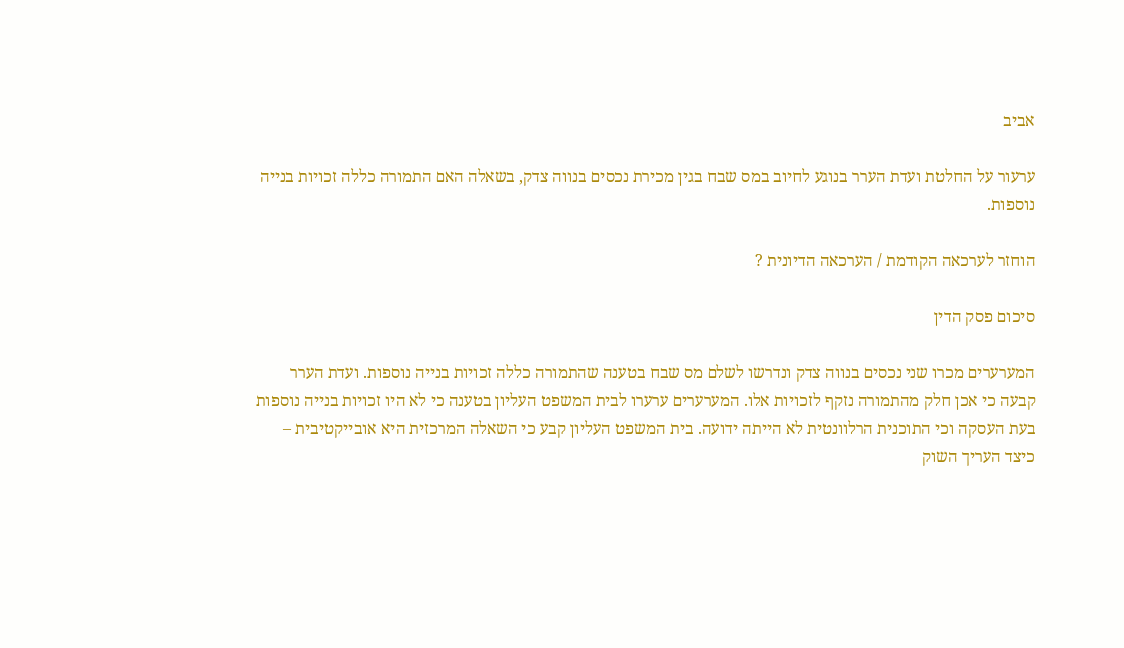אביב

ערעור על החלטת ועדת הערר בנוגע לחיוב במס שבח בגין מכירת נכסים בנווה צדק, בשאלה האם התמורה כללה זכויות בנייה נוספות.

הוחזר לערכאה הקודמת / הערכאה הדיונית ?

סיכום פסק הדין

המערערים מכרו שני נכסים בנווה צדק ונדרשו לשלם מס שבח בטענה שהתמורה כללה זכויות בנייה נוספות. ועדת הערר קבעה כי אכן חלק מהתמורה נזקף לזכויות אלו. המערערים ערערו לבית המשפט העליון בטענה כי לא היו זכויות בנייה נוספות בעת העסקה וכי התוכנית הרלוונטית לא הייתה ידועה. בית המשפט העליון קבע כי השאלה המרכזית היא אובייקטיבית – כיצד העריך השוק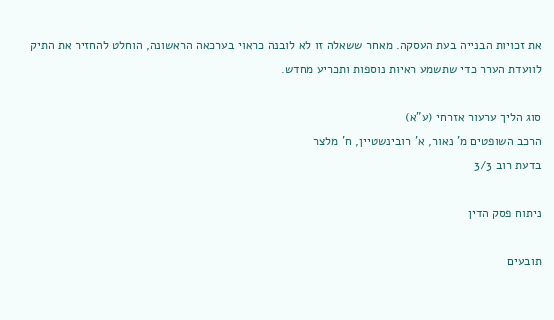את זכויות הבנייה בעת העסקה. מאחר ששאלה זו לא לובנה כראוי בערכאה הראשונה, הוחלט להחזיר את התיק לוועדת הערר כדי שתשמע ראיות נוספות ותכריע מחדש.

סוג הליך ערעור אזרחי (ע"א)
הרכב השופטים מ' נאור, א' רובינשטיין, ח' מלצר
בדעת רוב 3/3

ניתוח פסק הדין

תובעים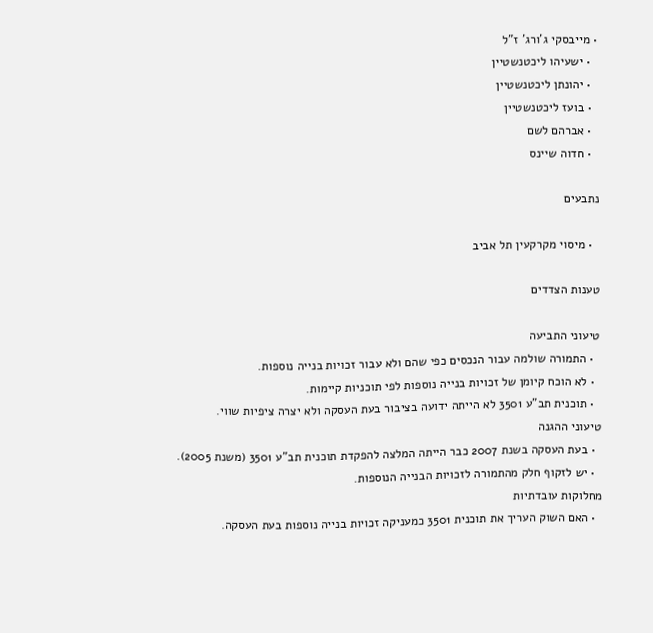• מייבסקי ג'ורג' ז"ל
  • ישעיהו ליכטנשטיין
  • יהונתן ליכטנשטיין
  • בועז ליכטנשטיין
  • אברהם לשם
  • חדוה שיינס

נתבעים

  • מיסוי מקרקעין תל אביב

טענות הצדדים

טיעוני התביעה
  • התמורה שולמה עבור הנכסים כפי שהם ולא עבור זכויות בנייה נוספות.
  • לא הוכח קיומן של זכויות בנייה נוספות לפי תוכניות קיימות.
  • תוכנית תב"ע 3501 לא הייתה ידועה בציבור בעת העסקה ולא יצרה ציפיות שווי.
טיעוני ההגנה
  • בעת העסקה בשנת 2007 כבר הייתה המלצה להפקדת תוכנית תב"ע 3501 (משנת 2005).
  • יש לזקוף חלק מהתמורה לזכויות הבנייה הנוספות.
מחלוקות עובדתיות
  • האם השוק העריך את תוכנית 3501 כמעניקה זכויות בנייה נוספות בעת העסקה.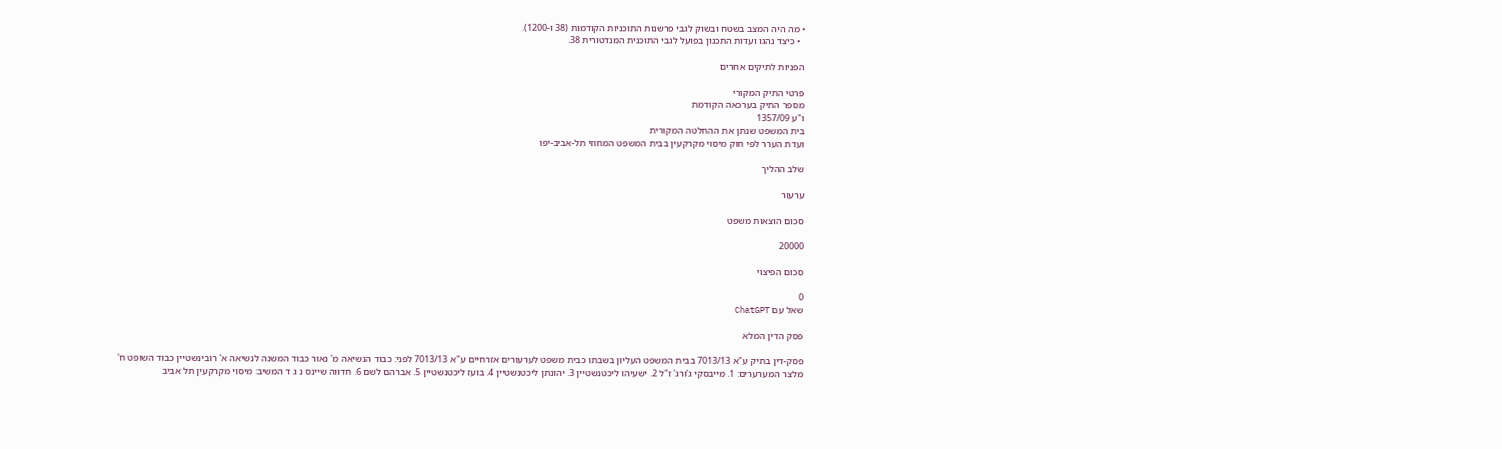• מה היה המצב בשטח ובשוק לגבי פרשנות התוכניות הקודמות (38 ו-1200).
  • כיצד נהגו ועדות התכנון בפועל לגבי התוכנית המנדטורית 38.

הפניות לתיקים אחרים

פרטי התיק המקורי
מספר התיק בערכאה הקודמת
ו"ע 1357/09
בית המשפט שנתן את ההחלטה המקורית
ועדת הערר לפי חוק מיסוי מקרקעין בבית המשפט המחוזי תל-אביב-יפו

שלב ההליך

ערעור

סכום הוצאות משפט

20000

סכום הפיצוי

0
שאל עם ChatGPT

פסק הדין המלא

פסק-דין בתיק ע"א 7013/13 בבית המשפט העליון בשבתו כבית משפט לערעורים אזרחיים ע"א 7013/13 לפני: כבוד הנשיאה מ' נאור כבוד המשנה לנשיאה א' רובינשטיין כבוד השופט ח' מלצר המערערים: 1. מייבסקי ג'ורג' ז"ל 2. ישעיהו ליכטנשטיין 3. יהונתן ליכטנשטיין 4. בועז ליכטנשטיין 5. אברהם לשם 6. חדווה שיינס נ ג ד המשיב: מיסוי מקרקעין תל אביב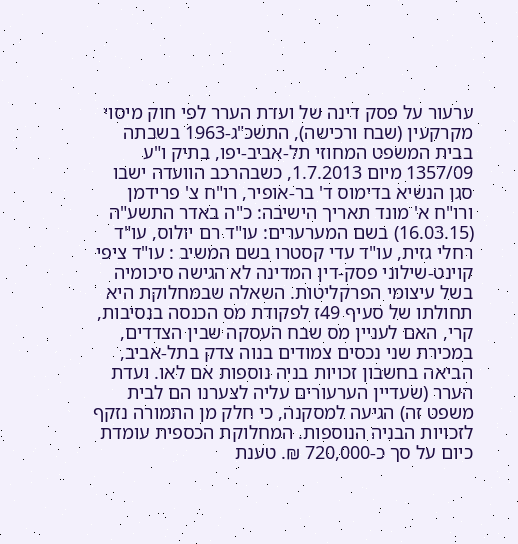ערעור על פסק דינה של ועדת הערר לפי חוק מיסוי מקרקעין (שבח ורכישה), התשכ"ג-1963 בשבתה בבית המשפט המחוזי תל-אביב-יפו, בתיק ו"ע 1357/09 מיום 1.7.2013, כשבהרכב הוועדה ישבו סגן הנשיא בדימוס ד' בר-אופיר, רו"ח צ' פרידמן ורו"ח א' מונד תאריך הישיבה: כ"ה באדר התשע"ה (16.03.15) בשם המערערים: עו"ד רם יולוס, עו"ד רחלי גזית, עו"ד עדי קסטרו בשם המשיב : עו"ד ציפי קוינט-שילוני פסק-דין המדינה לא הגישה סיכומיה בשל עיצומי הפרקליטות. השאלה שבמחלוקת היא תחולתו של סעיף 49ז לפקודת מס הכנסה בנסיבות, קרי, האם לעניין מס שבח העסקה שבין הצדדים, במכירת שני נכסים צמודים בנוה צדק בתל-אביב, הביאה בחשבון זכויות בניה נוספות אם לאו. ועדת הערר (שעדיין הערעורים עליה לצערנו הם לבית משפט זה) הגיעה למסקנה, כי חלק מן התמורה נזקף לזכויות הבניה הנוספות. המחלוקת הכספית עומדת כיום על סך כ-720,000 ₪. טענת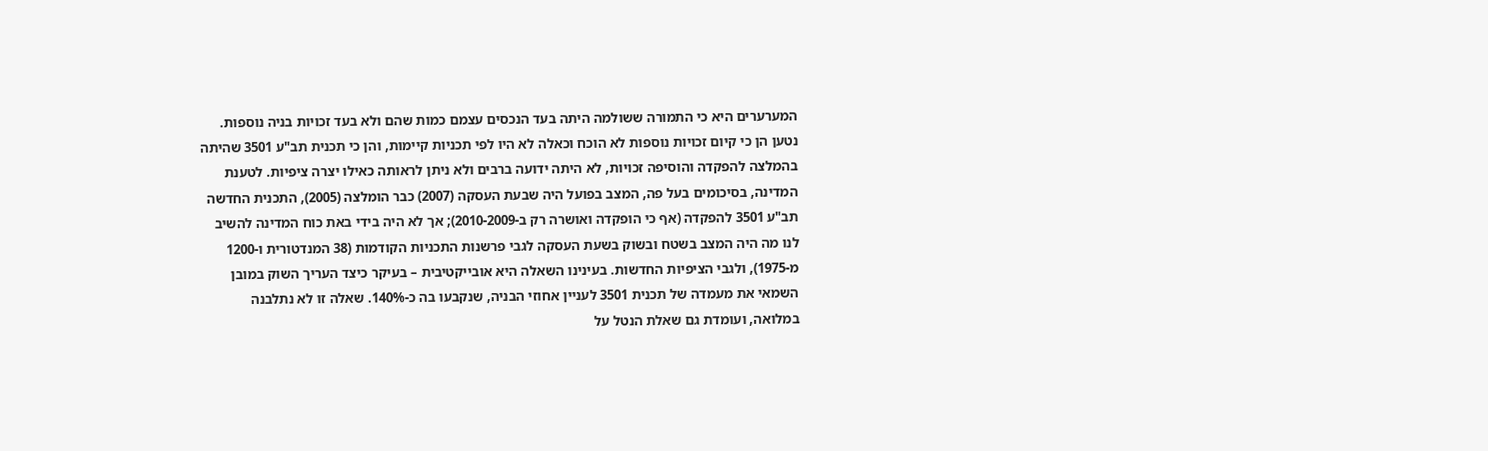המערערים היא כי התמורה ששולמה היתה בעד הנכסים עצמם כמות שהם ולא בעד זכויות בניה נוספות. נטען הן כי קיום זכויות נוספות לא הוכח וכאלה לא היו לפי תכניות קיימות, והן כי תכנית תב"ע 3501 שהיתה בהמלצה להפקדה והוסיפה זכויות, לא היתה ידועה ברבים ולא ניתן לראותה כאילו יצרה ציפיות. לטענת המדינה, בסיכומים בעל פה, המצב בפועל היה שבעת העסקה (2007) כבר הומלצה (2005), התכנית החדשה תב"ע 3501 להפקדה (אף כי הופקדה ואושרה רק ב-2010-2009); אך לא היה בידי באת כוח המדינה להשיב לנו מה היה המצב בשטח ובשוק בשעת העסקה לגבי פרשנות התכניות הקודמות (38 המנדטורית ו-1200 מ-1975), ולגבי הציפיות החדשות. בעינינו השאלה היא אובייקטיבית – בעיקר כיצד העריך השוק במובן השמאי את מעמדה של תכנית 3501 לעניין אחוזי הבניה, שנקבעו בה כ-140%. שאלה זו לא נתלבנה במלואה, ועומדת גם שאלת הנטל על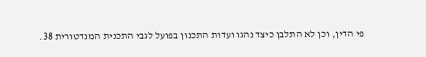פי הדין, וכן לא התלבן כיצד נהגו ועדות התכנון בפועל לגבי התכנית המנדטורית 38.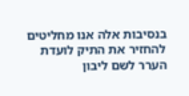בנסיבות אלה אנו מחליטים להחזיר את התיק לועדת הערר לשם ליבון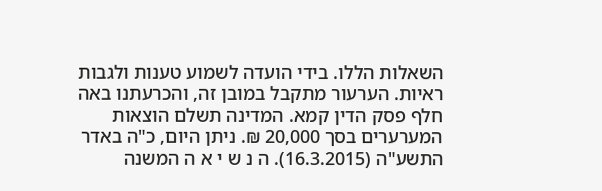השאלות הללו. בידי הועדה לשמוע טענות ולגבות ראיות. הערעור מתקבל במובן זה, והכרעתנו באה חלף פסק הדין קמא. המדינה תשלם הוצאות המערערים בסך 20,000 ₪. ניתן היום, כ"ה באדר התשע"ה (16.3.2015). ה נ ש י א ה המשנה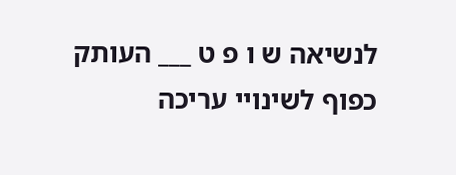לנשיאה ש ו פ ט ___ העותק כפוף לשינויי עריכה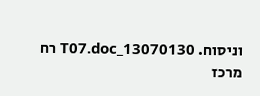וניסוח. 13070130_T07.doc רח מרכז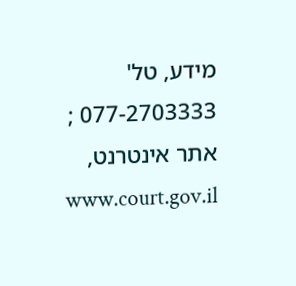מידע, טל' 077-2703333 ; אתר אינטרנט, www.court.gov.il